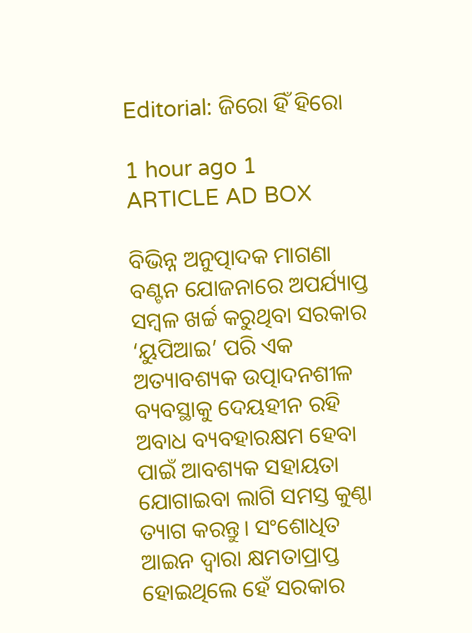Editorial: ଜିରୋ ହିଁ ହିରୋ

1 hour ago 1
ARTICLE AD BOX

ବିଭିନ୍ନ ଅନୁତ୍ପାଦକ ମାଗଣା ବଣ୍ଟନ ଯୋଜନାରେ ଅପର୍ଯ୍ୟାପ୍ତ ସମ୍ବଳ ଖର୍ଚ୍ଚ କରୁଥିବା ସରକାର ‘ୟୁପିଆଇ’ ପରି ଏକ ଅତ୍ୟାବଶ୍ୟକ ଉତ୍ପାଦନଶୀଳ ବ୍ୟବସ୍ଥାକୁ ଦେୟହୀନ ରହି ଅବାଧ ବ୍ୟବହାରକ୍ଷମ ହେବା ପାଇଁ ଆବଶ୍ୟକ ସହାୟତା ଯୋଗାଇବା ଲାଗି ସମସ୍ତ କୁଣ୍ଠା ତ୍ୟାଗ କରନ୍ତୁ। ସଂଶୋଧିତ ଆଇନ ଦ୍ବାରା କ୍ଷମତାପ୍ରାପ୍ତ ହୋଇଥିଲେ ହେଁ ସରକାର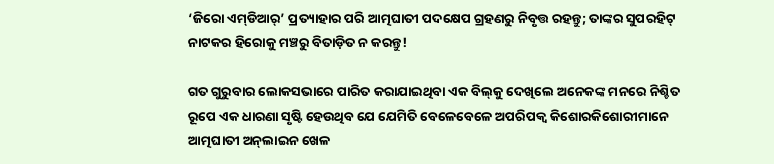‘ଜିରୋ ଏମ୍‌ଡିଆର୍’ ପ୍ରତ୍ୟାହାର ପରି ଆତ୍ମଘାତୀ ପଦକ୍ଷେପ ଗ୍ରହଣରୁ ନିବୃତ୍ତ ରହନ୍ତୁ; ତାଙ୍କର ସୁପରହିଟ୍ ନାଟକର ହିରୋକୁ ମଞ୍ଚରୁ ବିତାଡ଼ିତ ନ କରନ୍ତୁ!

ଗତ ଗୁରୁବାର ଲୋକସଭାରେ ପାରିତ କରାଯାଇଥିବା ଏକ ବିଲ୍‌କୁ ଦେଖିଲେ ଅନେକଙ୍କ ମନରେ ନିଶ୍ଚିତ ରୂପେ ଏକ ଧାରଣା ସୃଷ୍ଟି ହେଉଥିବ ଯେ ଯେମିତି ବେଳେବେଳେ ଅପରିପକ୍ବ କିଶୋରକିଶୋରୀମାନେ ଆତ୍ମଘାତୀ ଅନ୍‌ଲାଇନ ଖେଳ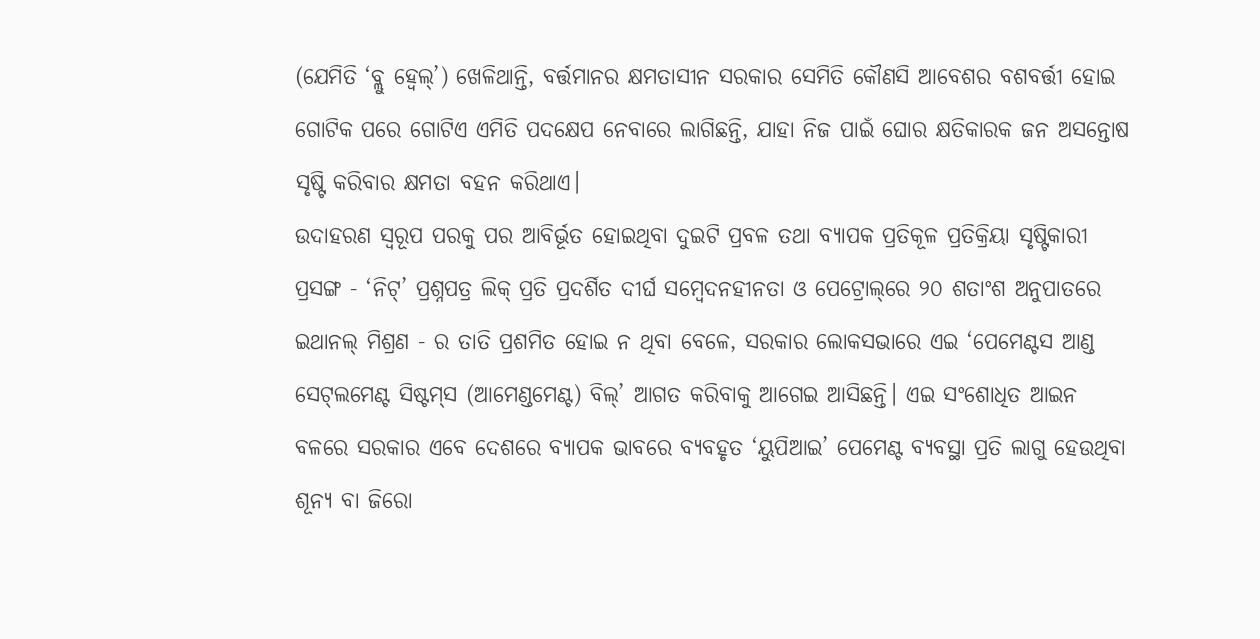(ଯେମିତି ‘ବ୍ଲୁ ହ୍ବେଲ୍’) ଖେଳିଥାନ୍ତି, ବର୍ତ୍ତମାନର କ୍ଷମତାସୀନ ସରକାର ସେମିତି କୌଣସି ଆବେଶର ବଶବର୍ତ୍ତୀ ହୋଇ ଗୋଟିକ ପରେ ଗୋଟିଏ ଏମିତି ପଦକ୍ଷେପ ନେବାରେ ଲାଗିଛନ୍ତି, ଯାହା ନିଜ ପାଇଁ ଘୋର କ୍ଷତିକାରକ ଜନ ଅସନ୍ତୋଷ ସୃଷ୍ଟି କରିବାର କ୍ଷମତା ବହନ କରିଥାଏ।
ଉଦାହରଣ ସ୍ବରୂପ ପରକୁ ପର ଆବିର୍ଭୂତ ହୋଇଥିବା ଦୁଇଟି ପ୍ରବଳ ତଥା ବ୍ୟାପକ ପ୍ରତିକୂଳ ପ୍ରତିକ୍ରିୟା ସୃଷ୍ଟିକାରୀ ପ୍ରସଙ୍ଗ - ‘ନିଟ୍’ ପ୍ରଶ୍ନପତ୍ର ଲିକ୍ ପ୍ରତି ପ୍ରଦର୍ଶିତ ଦୀର୍ଘ ସମ୍ବେଦନହୀନତା ଓ ପେଟ୍ରୋଲ୍‌ରେ ୨୦ ଶତାଂଶ ଅନୁପାତରେ ଇଥାନଲ୍ ମିଶ୍ରଣ - ର ତାତି ପ୍ରଶମିତ ହୋଇ ନ ଥିବା ବେଳେ, ସରକାର ଲୋକସଭାରେ ଏଇ ‘ପେମେଣ୍ଟସ ଆଣ୍ଡ ସେଟ୍‌ଲମେଣ୍ଟ ସିଷ୍ଟମ୍‌ସ (ଆମେଣ୍ଡମେଣ୍ଟ) ବିଲ୍’ ଆଗତ କରିବାକୁ ଆଗେଇ ଆସିଛନ୍ତି। ଏଇ ସଂଶୋଧିତ ଆଇନ ବଳରେ ସରକାର ଏବେ ଦେଶରେ ବ୍ୟାପକ ଭାବରେ ବ୍ୟବହୃତ ‘ୟୁପିଆଇ’ ପେମେଣ୍ଟ ବ୍ୟବସ୍ଥା ପ୍ରତି ଲାଗୁ ହେଉଥିବା ଶୂନ୍ୟ ବା ଜିରୋ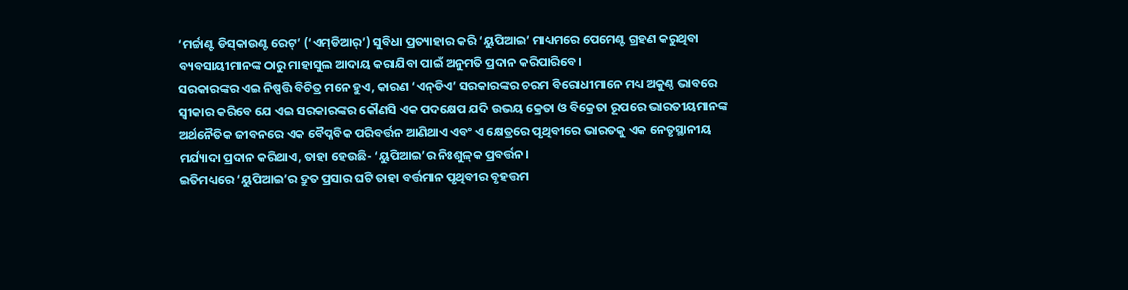‘ମର୍ଚ୍ଚାଣ୍ଟ ଡିସ୍‌କାଉଣ୍ଟ ରେଟ୍’ (‘ଏମ୍‌ଡିଆର୍’) ସୁବିଧା ପ୍ରତ୍ୟାହାର କରି ‘ୟୁପିଆଇ’ ମାଧ୍ୟମରେ ପେମେଣ୍ଟ ଗ୍ରହଣ କରୁଥିବା ବ୍ୟବସାୟୀମାନଙ୍କ ଠାରୁ ମାହାସୁଲ ଆଦାୟ କରାଯିବା ପାଇଁ ଅନୁମତି ପ୍ରଦାନ କରିପାରିବେ।
ସରକାରଙ୍କର ଏଇ ନିଷ୍ପତ୍ତି ବିଚିତ୍ର ମନେ ହୁଏ, କାରଣ ‘ଏନ୍‌ଡିଏ’ ସରକାରଙ୍କର ଚରମ ବିରୋଧୀମାନେ ମଧ୍ୟ ଅକୁଣ୍ଠ ଭାବରେ ସ୍ବୀକାର କରିବେ ଯେ ଏଇ ସରକାରଙ୍କର କୌଣସି ଏକ ପଦକ୍ଷେପ ଯଦି ଉଭୟ କ୍ରେତା ଓ ବିକ୍ରେତା ରୂପରେ ଭାରତୀୟମାନଙ୍କ ଅର୍ଥନୈତିକ ଜୀବନରେ ଏକ ବୈପ୍ଳବିକ ପରିବର୍ତ୍ତନ ଆଣିଥାଏ ଏବଂ ଏ କ୍ଷେତ୍ରରେ ପୃଥିବୀରେ ଭାରତକୁ ଏକ ନେତୃସ୍ଥାନୀୟ ମର୍ଯ୍ୟାଦା ପ୍ରଦାନ କରିଥାଏ, ତାହା ହେଉଛି- ‘ୟୁପିଆଇ’ର ନିଃଶୁଳ୍‌କ ପ୍ରବର୍ତ୍ତନ।
ଇତିମଧ୍ୟରେ ‘ୟୁପିଆଇ’ର ଦ୍ରୁତ ପ୍ରସାର ଘଟି ତାହା ବର୍ତ୍ତମାନ ପୃଥିବୀର ବୃହତ୍ତମ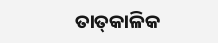ତାତ୍‌କାଳିକ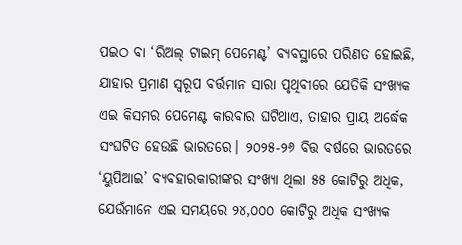ପଇଠ ବା ‘ରିଅଲ୍‌ ଟାଇମ୍ ପେମେଣ୍ଟ’ ବ୍ୟବସ୍ଥାରେ ପରିଣତ ହୋଇଛି, ଯାହାର ପ୍ରମାଣ ସ୍ବରୂପ ବର୍ତ୍ତମାନ ସାରା ପୃଥିବୀରେ ଯେତିକି ସଂଖ୍ୟକ ଏଇ କିସମର ପେମେଣ୍ଟ କାରବାର ଘଟିଥାଏ, ତାହାର ପ୍ରାୟ ଅର୍ଦ୍ଧେକ ସଂଘଟିତ ହେଉଛି ଭାରତରେ। ୨୦୨୫-୨୬ ବିତ୍ତ ବର୍ଷରେ ଭାରତରେ ‘ୟୁପିଆଇ’ ବ୍ୟବହାରକାରୀଙ୍କର ସଂଖ୍ୟା ଥିଲା ୫୫ କୋଟିରୁ ଅଧିକ, ଯେଉଁମାନେ ଏଇ ସମୟରେ ୨୪,୦୦୦ କୋଟିରୁ ଅଧିକ ସଂଖ୍ୟକ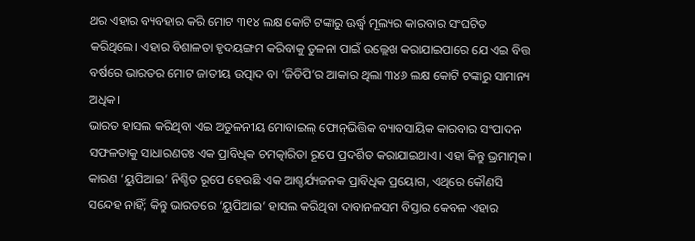ଥର ଏହାର ବ୍ୟବହାର କରି ମୋଟ ୩୧୪ ଲକ୍ଷ କୋଟି ଟଙ୍କାରୁ ଊର୍ଦ୍ଧ୍ବ ମୂଲ୍ୟର କାରବାର ସଂଘଟିତ କରିଥିଲେ। ଏହାର ବିଶାଳତା ହୃଦୟଙ୍ଗମ କରିବାକୁ ତୁଳନା ପାଇଁ ଉଲ୍ଲେଖ କରାଯାଇପାରେ ଯେ ଏଇ ବିତ୍ତ ବର୍ଷରେ ଭାରତର ମୋଟ ଜାତୀୟ ଉତ୍ପାଦ ବା ‘ଜିଡିପି’ର ଆକାର ଥିଲା ୩୪୬ ଲକ୍ଷ କୋଟି ଟଙ୍କାରୁ ସାମାନ୍ୟ ଅଧିକ।
ଭାରତ ହାସଲ କରିଥିବା ଏଇ ଅତୁଳନୀୟ ମୋବାଇଲ୍ ଫୋନ୍‌ଭିତ୍ତିକ ବ୍ୟାବସାୟିକ କାରବାର ସଂପାଦନ ସଫଳତାକୁ ସାଧାରଣତଃ ଏକ ପ୍ରାବିଧିକ ଚମତ୍କାରିତା ରୂପେ ପ୍ରଦର୍ଶିତ କରାଯାଇଥାଏ। ଏହା କିନ୍ତୁ ଭ୍ରମାତ୍ମକ। କାରଣ ‘ୟୁପିଆଇ’ ନିଶ୍ଚିତ ରୂପେ ହେଉଛି ଏକ ଆଶ୍ଚର୍ଯ୍ୟଜନକ ପ୍ରାବିଧିକ ପ୍ରୟୋଗ, ଏଥିରେ କୌଣସି ସନ୍ଦେହ ନାହିଁ; କିନ୍ତୁ ଭାରତରେ ‘ୟୁପିଆଇ’ ହାସଲ କରିଥିବା ଦାବାନଳସମ ବିସ୍ତାର କେବଳ ଏହାର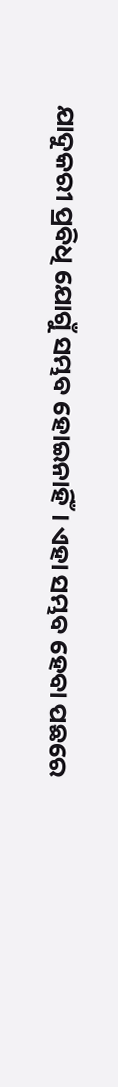ଯାଦୁକରୀ ପ୍ରବିଧି ଯୋଗୁଁ ସମ୍ଭବ ହୋଇନାହିଁ। ଏହା ସମ୍ଭବ ହେବା ପଛରେ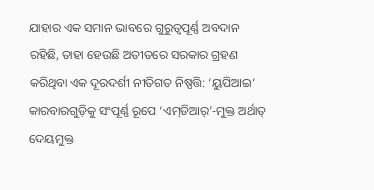ଯାହାର ଏକ ସମାନ ଭାବରେ ଗୁରୁତ୍ବପୂର୍ଣ୍ଣ ଅବଦାନ ରହିଛି, ତାହା ହେଉଛି ଅତୀତରେ ସରକାର ଗ୍ରହଣ କରିଥିବା ଏକ ଦୂରଦର୍ଶୀ ନୀତିଗତ ନିଷ୍ପତ୍ତି: ‘ୟୁପିଆଇ’ କାରବାରଗୁଡ଼ିକୁ ସଂପୂର୍ଣ୍ଣ ରୂପେ ‘ଏମ୍‌ଡିଆର୍’-ମୁକ୍ତ ଅର୍ଥାତ୍ ଦେୟମୁକ୍ତ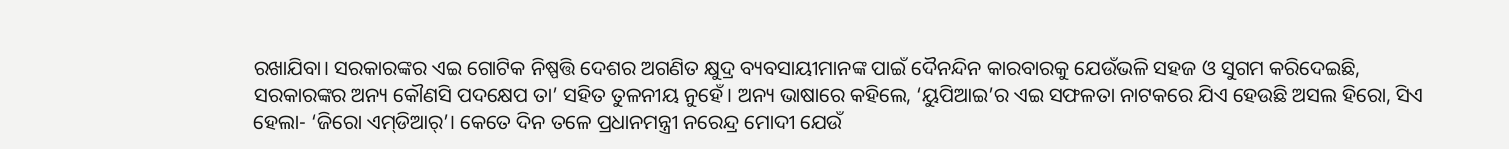ରଖାଯିବା। ସରକାରଙ୍କର ଏଇ ଗୋଟିକ ନିଷ୍ପତ୍ତି ଦେଶର ଅଗଣିତ କ୍ଷୁଦ୍ର ବ୍ୟବସାୟୀମାନଙ୍କ ପାଇଁ ଦୈନନ୍ଦିନ କାରବାରକୁ ଯେଉଁଭଳି ସହଜ ଓ ସୁଗମ କରିଦେଇଛି, ସରକାରଙ୍କର ଅନ୍ୟ କୌଣସି ପଦକ୍ଷେପ ତା’ ସହିତ ତୁଳନୀୟ ନୁହେଁ। ଅନ୍ୟ ଭାଷାରେ କହିଲେ, ‘ୟୁପିଆଇ’ର ଏଇ ସଫଳତା ନାଟକରେ ଯିଏ ହେଉଛି ଅସଲ ହିରୋ, ସିଏ ହେଲା- ‘ଜିରୋ ଏମ୍‌ଡିଆର୍’। କେତେ ଦିନ ତଳେ ପ୍ରଧାନମନ୍ତ୍ରୀ ନରେନ୍ଦ୍ର ମୋଦୀ ଯେଉଁ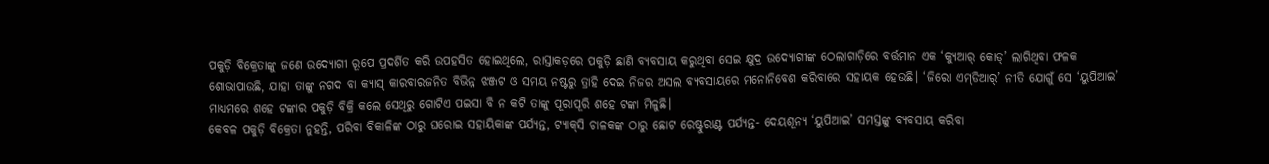ପକୁଡ଼ି ବିକ୍ରେତାଙ୍କୁ ଜଣେ ଉଦ୍ୟୋଗୀ ରୂପେ ପ୍ରଦର୍ଶିତ କରି ଉପହସିତ ହୋଇଥିଲେ, ରାସ୍ତାକଡ଼ରେ ପକୁଡ଼ି ଛାଣି ବ୍ୟବସାୟ କରୁଥିବା ସେଇ କ୍ଷୁଦ୍ର ଉଦ୍ୟୋଗୀଙ୍କ ଠେଲାଗାଡ଼ିରେ ବର୍ତ୍ତମାନ ଏକ ‘କ୍ୟୁଆର୍ କୋଡ୍’ ଲାଗିଥିବା ଫଳକ ଶୋଭାପାଉଛି, ଯାହା ତାଙ୍କୁ ନଗଦ ବା କ୍ୟାସ୍ କାରବାରଜନିତ ବିଭିନ୍ନ ଝଞ୍ଜଟ ଓ ସମୟ ନଷ୍ଟରୁ ତ୍ରାହି ଦେଇ ନିଜର ଅସଲ ବ୍ୟବସାୟରେ ମନୋନିବେଶ କରିବାରେ ସହାୟକ ହେଉଛି। ‘ଜିରୋ ଏମ୍‌ଡିଆର୍’ ନୀତି ଯୋଗୁଁ ସେ ‘ୟୁପିଆଇ’ ମାଧ୍ୟମରେ ଶହେ ଟଙ୍କାର ପକୁଡ଼ି ବିକ୍ରି କଲେ ସେଥିରୁ ଗୋଟିଏ ପଇସା ବି ନ କଟି ତାଙ୍କୁ ପୂରାପୂରି ଶହେ ଟଙ୍କା ମିଳୁଛି।
କେବଳ ପକୁଡ଼ି ବିକ୍ରେତା ନୁହନ୍ତି, ପରିବା ବିକାଳିଙ୍କ ଠାରୁ ଘରୋଇ ସହାୟିକାଙ୍କ ପର୍ଯ୍ୟନ୍ତ, ଟ୍ୟାକ୍‌ସି ଚାଳକଙ୍କ ଠାରୁ ଛୋଟ ରେଷ୍ଟୁରାଣ୍ଟ ପର୍ଯ୍ୟନ୍ତ- ଦେୟଶୂନ୍ୟ ‘ୟୁପିଆଇ’ ସମସ୍ତଙ୍କୁ ବ୍ୟବସାୟ କରିବା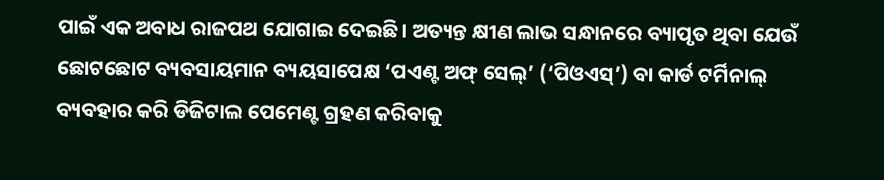ପାଇଁ ଏକ ଅବାଧ ରାଜପଥ ଯୋଗାଇ ଦେଇଛି। ଅତ୍ୟନ୍ତ କ୍ଷୀଣ ଲାଭ ସନ୍ଧାନରେ ବ୍ୟାପୃତ ଥିବା ଯେଉଁ ଛୋଟଛୋଟ ବ୍ୟବସାୟମାନ ବ୍ୟୟସାପେକ୍ଷ ‘ପଏଣ୍ଟ ଅଫ୍ ସେଲ୍’ (‘ପିଓଏସ୍’) ବା କାର୍ଡ ଟର୍ମିନାଲ୍ ବ୍ୟବହାର କରି ଡିଜିଟାଲ ପେମେଣ୍ଟ ଗ୍ରହଣ କରିବାକୁ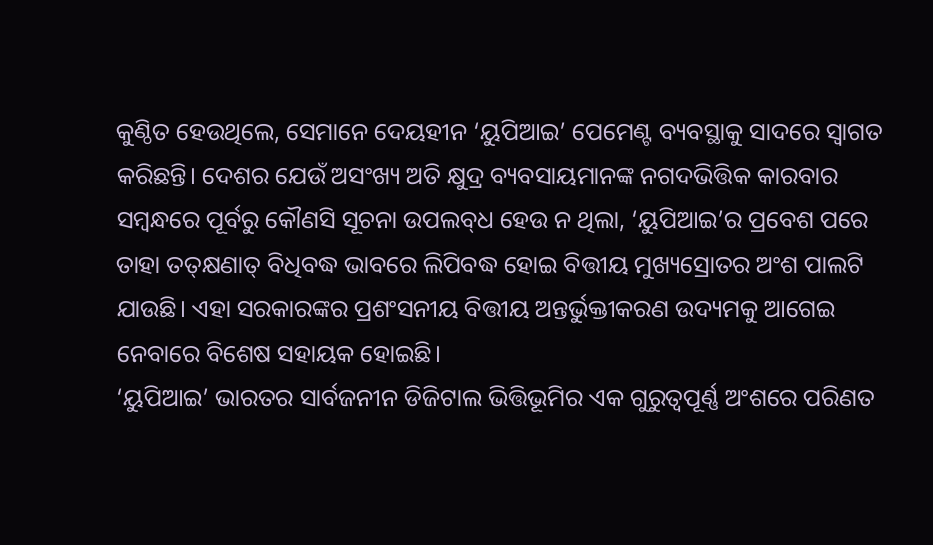କୁଣ୍ଠିତ ହେଉଥିଲେ, ସେମାନେ ଦେୟହୀନ ‘ୟୁପିଆଇ’ ପେମେଣ୍ଟ ବ୍ୟବସ୍ଥାକୁ ସାଦରେ ସ୍ବାଗତ କରିଛନ୍ତି। ଦେଶର ଯେଉଁ ଅସଂଖ୍ୟ ଅତି କ୍ଷୁଦ୍ର ବ୍ୟବସାୟମାନଙ୍କ ନଗଦଭିତ୍ତିକ କାରବାର ସମ୍ବନ୍ଧରେ ପୂର୍ବରୁ କୌଣସି ସୂଚନା ଉପଲବ୍‌ଧ ହେଉ ନ ଥିଲା, ‘ୟୁପିଆଇ’ର ପ୍ରବେଶ ପରେ ତାହା ତତ୍‌କ୍ଷଣାତ୍ ବିଧିବଦ୍ଧ ଭାବରେ ଲିପିବଦ୍ଧ ହୋଇ ବିତ୍ତୀୟ ମୁଖ୍ୟସ୍ରୋତର ଅଂଶ ପାଲଟି ଯାଉଛି। ଏହା ସରକାରଙ୍କର ପ୍ରଶଂସନୀୟ ବିତ୍ତୀୟ ଅନ୍ତର୍ଭୁକ୍ତୀକରଣ ଉଦ୍ୟମକୁ ଆଗେଇ ନେବାରେ ବିଶେଷ ସହାୟକ ହୋଇଛି।
‘ୟୁପିଆଇ’ ଭାରତର ସାର୍ବଜନୀନ ଡିଜିଟାଲ ଭିତ୍ତିଭୂମିର ଏକ ଗୁରୁତ୍ବପୂର୍ଣ୍ଣ ଅଂଶରେ ପରିଣତ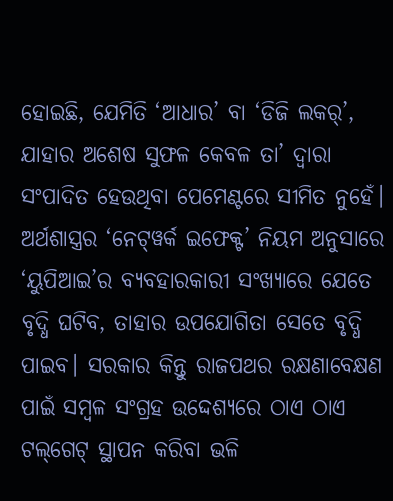ହୋଇଛି, ଯେମିତି ‘ଆଧାର’ ବା ‘ଡିଜି ଲକର୍’, ଯାହାର ଅଶେଷ ସୁଫଳ କେବଳ ତା’ ଦ୍ବାରା ସଂପାଦିତ ହେଉଥିବା ପେମେଣ୍ଟରେ ସୀମିତ ନୁହେଁ। ଅର୍ଥଶାସ୍ତ୍ରର ‘ନେଟ୍‌ୱର୍କ ଇଫେକ୍ଟ’ ନିୟମ ଅନୁସାରେ ‘ୟୁପିଆଇ’ର ବ୍ୟବହାରକାରୀ ସଂଖ୍ୟାରେ ଯେତେ ବୃଦ୍ଧି ଘଟିବ, ତାହାର ଉପଯୋଗିତା ସେତେ ବୃଦ୍ଧି ପାଇବ। ସରକାର କିନ୍ତୁ ରାଜପଥର ରକ୍ଷଣାବେକ୍ଷଣ ପାଇଁ ସମ୍ବଳ ସଂଗ୍ରହ ଉଦ୍ଦେଶ୍ୟରେ ଠାଏ ଠାଏ ଟଲ୍‌ଗେଟ୍ ସ୍ଥାପନ କରିବା ଭଳି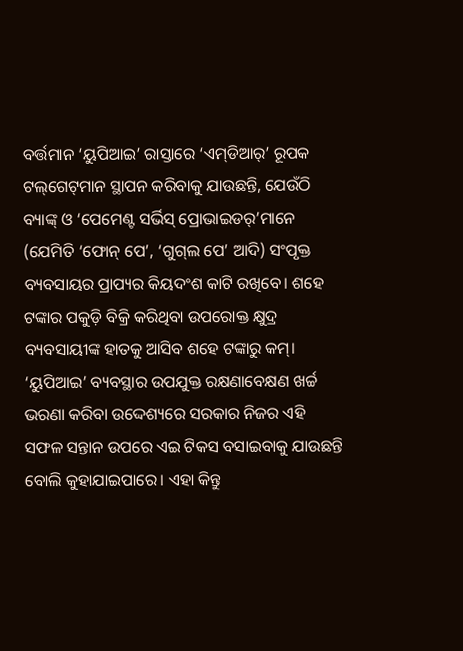ବର୍ତ୍ତମାନ ‘ୟୁପିଆଇ’ ରାସ୍ତାରେ ‘ଏମ୍‌ଡିଆର୍’ ରୂପକ ଟଲ୍‌ଗେଟ୍‌ମାନ ସ୍ଥାପନ କରିବାକୁ ଯାଉଛନ୍ତି, ଯେଉଁଠି ବ୍ୟାଙ୍କ୍ ଓ ‘ପେମେଣ୍ଟ ସର୍ଭିସ୍ ପ୍ରୋଭାଇଡର୍’ମାନେ (ଯେମିତି ‘ଫୋନ୍ ପେ’, ‘ଗୁଗ୍‌ଲ ପେ’ ଆଦି) ସଂପୃକ୍ତ ବ୍ୟବସାୟର ପ୍ରାପ୍ୟର କିୟଦଂଶ କାଟି ରଖିବେ। ଶହେ ଟଙ୍କାର ପକୁଡ଼ି ବିକ୍ରି କରିଥିବା ଉପରୋକ୍ତ କ୍ଷୁଦ୍ର ବ୍ୟବସାୟୀଙ୍କ ହାତକୁ ଆସିବ ଶହେ ଟଙ୍କାରୁ କମ୍।
‘ୟୁପିଆଇ’ ବ୍ୟବସ୍ଥାର ଉପଯୁକ୍ତ ରକ୍ଷଣାବେକ୍ଷଣ ଖର୍ଚ୍ଚ ଭରଣା କରିବା ଉଦ୍ଦେଶ୍ୟରେ ସରକାର ନିଜର ଏହି ସଫଳ ସନ୍ତାନ ଉପରେ ଏଇ ଟିକସ ବସାଇବାକୁ ଯାଉଛନ୍ତି ବୋଲି କୁହାଯାଇପାରେ। ଏହା କିନ୍ତୁ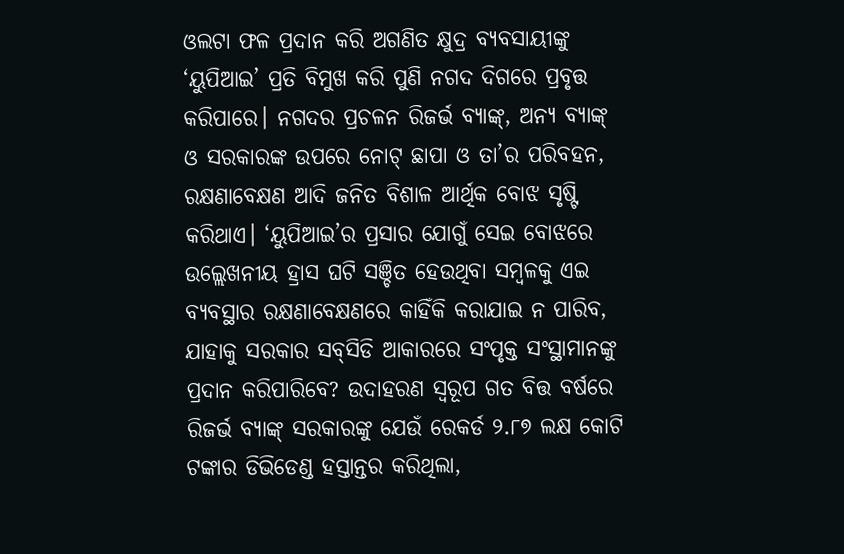ଓଲଟା ଫଳ ପ୍ରଦାନ କରି ଅଗଣିତ କ୍ଷୁଦ୍ର ବ୍ୟବସାୟୀଙ୍କୁ ‘ୟୁପିଆଇ’ ପ୍ରତି ବିମୁଖ କରି ପୁଣି ନଗଦ ଦିଗରେ ପ୍ରବୃତ୍ତ କରିପାରେ। ନଗଦର ପ୍ରଚଳନ ରିଜର୍ଭ ବ୍ୟାଙ୍କ୍, ଅନ୍ୟ ବ୍ୟାଙ୍କ୍ ଓ ସରକାରଙ୍କ ଉପରେ ନୋଟ୍ ଛାପା ଓ ତା’ର ପରିବହନ, ରକ୍ଷଣାବେକ୍ଷଣ ଆଦି ଜନିତ ବିଶାଳ ଆର୍ଥିକ ବୋଝ ସୃଷ୍ଟି କରିଥାଏ। ‘ୟୁପିଆଇ’ର ପ୍ରସାର ଯୋଗୁଁ ସେଇ ବୋଝରେ ଉଲ୍ଲେଖନୀୟ ହ୍ରାସ ଘଟି ସଞ୍ଚିତ ହେଉଥିବା ସମ୍ବଳକୁ ଏଇ ବ୍ୟବସ୍ଥାର ରକ୍ଷଣାବେକ୍ଷଣରେ କାହିଁକି କରାଯାଇ ନ ପାରିବ, ଯାହାକୁ ସରକାର ସବ୍‌ସିଡି ଆକାରରେ ସଂପୃକ୍ତ ସଂସ୍ଥାମାନଙ୍କୁ ପ୍ରଦାନ କରିପାରିବେ? ଉଦାହରଣ ସ୍ବରୂପ ଗତ ବିତ୍ତ ବର୍ଷରେ ରିଜର୍ଭ ବ୍ୟାଙ୍କ୍ ସରକାରଙ୍କୁ ଯେଉଁ ରେକର୍ଡ ୨.୮୭ ଲକ୍ଷ କୋଟି ଟଙ୍କାର ଡିଭିଡେଣ୍ଡ ହସ୍ତାନ୍ତର କରିଥିଲା,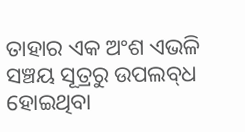ତାହାର ଏକ ଅଂଶ ଏଭଳି ସଞ୍ଚୟ ସୂତ୍ରରୁ ଉପଲବ୍‌ଧ ହୋଇଥିବା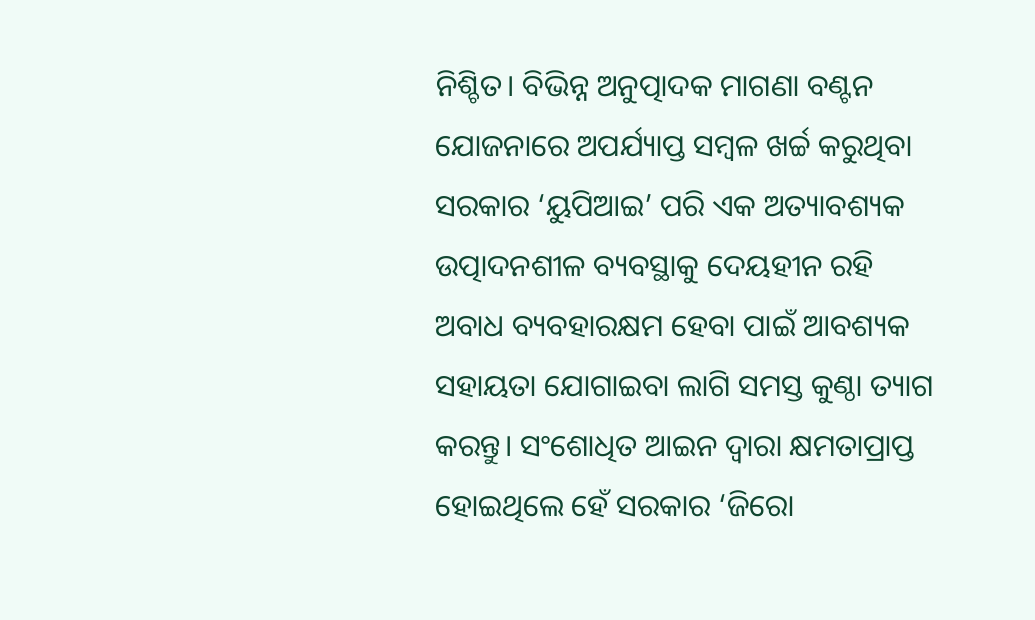ନିଶ୍ଚିତ। ବିଭିନ୍ନ ଅନୁତ୍ପାଦକ ମାଗଣା ବଣ୍ଟନ ଯୋଜନାରେ ଅପର୍ଯ୍ୟାପ୍ତ ସମ୍ବଳ ଖର୍ଚ୍ଚ କରୁଥିବା ସରକାର ‘ୟୁପିଆଇ’ ପରି ଏକ ଅତ୍ୟାବଶ୍ୟକ ଉତ୍ପାଦନଶୀଳ ବ୍ୟବସ୍ଥାକୁ ଦେୟହୀନ ରହି ଅବାଧ ବ୍ୟବହାରକ୍ଷମ ହେବା ପାଇଁ ଆବଶ୍ୟକ ସହାୟତା ଯୋଗାଇବା ଲାଗି ସମସ୍ତ କୁଣ୍ଠା ତ୍ୟାଗ କରନ୍ତୁ। ସଂଶୋଧିତ ଆଇନ ଦ୍ବାରା କ୍ଷମତାପ୍ରାପ୍ତ ହୋଇଥିଲେ ହେଁ ସରକାର ‘ଜିରୋ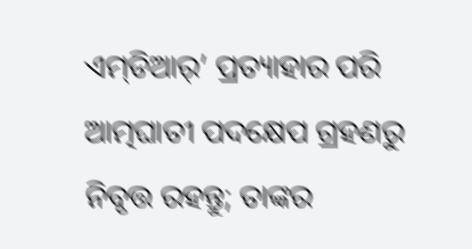ଏମ୍‌ଡିଆର୍’ ପ୍ରତ୍ୟାହାର ପରି ଆତ୍ମଘାତୀ ପଦକ୍ଷେପ ଗ୍ରହଣରୁ ନିବୃତ୍ତ ରହନ୍ତୁ; ତାଙ୍କର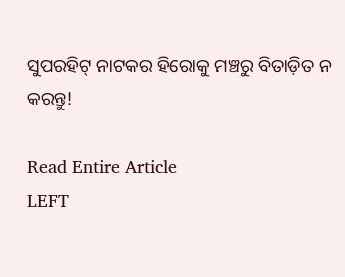ସୁପରହିଟ୍ ନାଟକର ହିରୋକୁ ମଞ୍ଚରୁ ବିତାଡ଼ିତ ନ କରନ୍ତୁ!

Read Entire Article
LEFT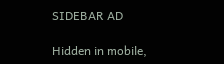SIDEBAR AD

Hidden in mobile,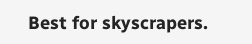Best for skyscrapers.